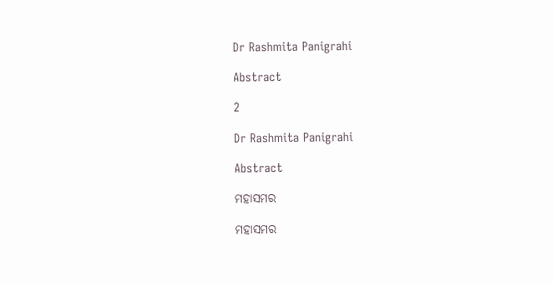Dr Rashmita Panigrahi

Abstract

2

Dr Rashmita Panigrahi

Abstract

ମହାସମର

ମହାସମର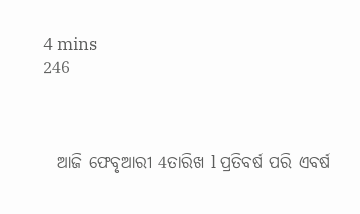4 mins
246



  ଆଜି ଫେବୃଆରୀ 4ତାରିଖ l ପ୍ରତିବର୍ଷ ପରି ଏବର୍ଷ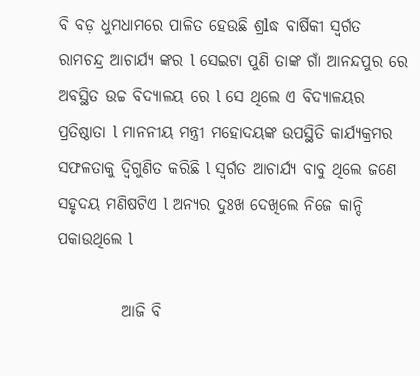ବି ବଡ଼ ଧୁମଧାମରେ ପାଳିତ ହେଉଛି ଶ୍ରlଦ୍ଧ ବାର୍ଷିକୀ ସ୍ବର୍ଗତ ରାମଚନ୍ଦ୍ର ଆଚାର୍ଯ୍ୟ ଙ୍କର l ସେଇଟା ପୁଣି ତାଙ୍କ ଗାଁ ଆନନ୍ଦପୁର ରେ ଅବସ୍ଥିତ ଉଚ୍ଚ ବିଦ୍ୟାଳୟ ରେ l ସେ ଥିଲେ ଏ ବିଦ୍ୟାଳୟର ପ୍ରତିଷ୍ଠାତା l ମାନନୀୟ ମନ୍ତ୍ରୀ ମହୋଦୟଙ୍କ ଉପସ୍ଥିତି କାର୍ଯ୍ୟକ୍ରମର ସଫଳତାକୁ ଦ୍ବିଗୁଣିତ କରିଛି l ସ୍ବର୍ଗତ ଆଚାର୍ଯ୍ୟ ବାବୁ ଥିଲେ ଜଣେ ସହୃଦୟ ମଣିଷଟିଏ l ଅନ୍ୟର ଦୁଃଖ ଦେଖିଲେ ନିଜେ କାନ୍ଦି ପକାଉଥିଲେ l

          ଆଜି ବି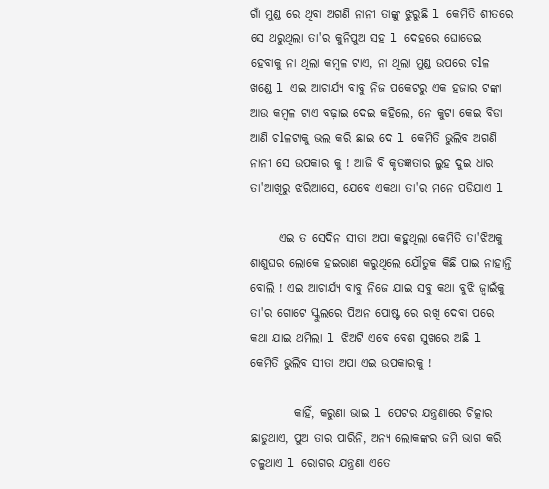ଗାଁ ମୁଣ୍ଡ ରେ ଥିବା ଅଗଣି ନାନୀ ତାଙ୍କୁ ଝୁରୁଛି l କେମିତି ଶୀତରେ ସେ ଥରୁଥିଲା ତା'ର କୁନିପୁଅ ସହ l ଦେହରେ ଘୋଡେଇ ହେବାକୁ ନା ଥିଲା କମ୍ବଳ ଟାଏ, ନା ଥିଲା ମୁଣ୍ଡ ଉପରେ ଚlଳ ଖଣ୍ଡେ l ଏଇ ଆଚାର୍ଯ୍ୟ ବାବୁ ନିଜ ପକେଟରୁ ଏକ ହଜାର ଟଙ୍କା ଆଉ କମ୍ବଳ ଟାଏ ବଢ଼ାଇ ଦେଇ କହିଲେ, ନେ କୁଟା କେଇ ବିଡା ଆଣି ଚlଳଟାକୁ ଭଲ କରି ଛାଇ ଦେ l କେମିତି ଭୁଲିବ ଅଗଣି ନାନୀ ସେ ଉପକାର କୁ ! ଆଜି ବି କୃତଜ୍ଞତାର ଲୁହ ଦୁଇ ଧାର ତା'ଆଖିରୁ ଝରିଆସେ, ଯେବେ ଏକଥା ତା'ର ମନେ ପଡିଯାଏ l

      ଏଇ ତ ସେଦିନ ସୀତା ଅପା କହୁଥିଲା କେମିତି ତା'ଝିଅକୁ ଶାଶୁଘର ଲୋକେ ହଇରାଣ କରୁଥିଲେ ଯୌତୁକ କିଛି ପାଇ ନାହାନ୍ତି ବୋଲି ! ଏଇ ଆଚାର୍ଯ୍ୟ ବାବୁ ନିଜେ ଯାଇ ସବୁ କଥା ବୁଝି ଜ୍ୱାଇଁକୁ ତା'ର ଗୋଟେ ସ୍କୁଲରେ ପିଅନ ପୋଷ୍ଟ ରେ ରଖି ଦେବା ପରେ କଥା ଯାଇ ଥମିଲା l ଝିଅଟି ଏବେ ବେଶ ସୁଖରେ ଅଛି l କେମିତି ଭୁଲିବ ସୀତା ଅପା ଏଇ ଉପକାରକୁ !

         କାହିଁ, କରୁଣା ଭାଇ l ପେଟର ଯନ୍ତ୍ରଣାରେ ଚିତ୍କାର ଛାଡୁଥାଏ, ପୁଅ ତାର ପାରିନି, ଅନ୍ୟ ଲୋକଙ୍କର ଜମି ଭାଗ କରି ଚଳୁଥାଏ l ରୋଗର ଯନ୍ତ୍ରଣା ଏତେ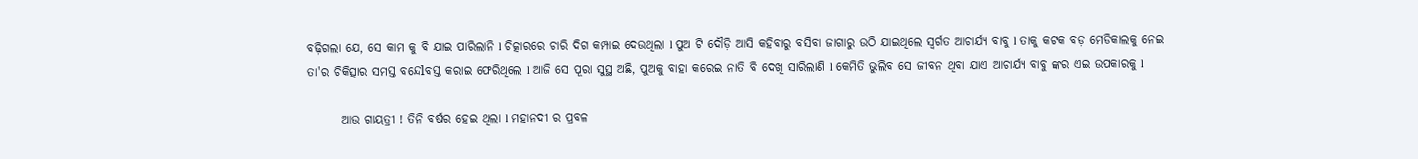ବଢ଼ିଗଲା ଯେ, ସେ କାମ କୁ ବି ଯାଇ ପାରିଲାନି l ଚିତ୍କାରରେ ଚାରି ଦିଗ କମ୍ପାଇ ଦେଉଥିଲା l ପୁଅ ଟି ଦୌଡ଼ି ଆସି କହିବାରୁ ବସିବା ଜାଗାରୁ ଉଠି ଯାଇଥିଲେ ସ୍ବର୍ଗତ ଆଚାର୍ଯ୍ୟ ବାବୁ l ତାକୁ କଟକ ବଡ଼ ମେଡିକାଲକୁ ନେଇ ତା'ର ଚିକିତ୍ସାର ସମସ୍ତ ବନ୍ଦେlବସ୍ତ କରାଇ ଫେରିଥିଲେ l ଆଜି ସେ ପୂରା ସୁସ୍ଥ ଅଛି, ପୁଅକୁ ବାହା କରେଇ ନାତି ବି ଦେଖି ସାରିଲାଣି l କେମିତି ଭୁଲିବ ସେ ଜୀବନ ଥିବା ଯାଏ ଆଚାର୍ଯ୍ୟ ବାବୁ ଙ୍କର ଏଇ ଉପକାରକୁ l

       ଆଉ ଗାୟତ୍ରୀ ! ତିନି ବର୍ଷର ହେଇ ଥିଲା l ମହାନଦୀ ର ପ୍ରବଳ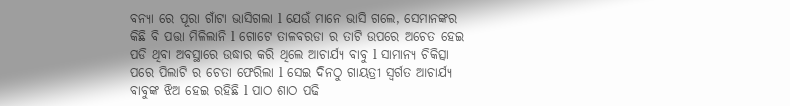ବନ୍ୟା ରେ ପୂରା ଗାଁଟା ଭାସିଗଲା l ଯେଉଁ ମାନେ ଭାସି ଗଲେ, ସେମାନଙ୍କର କିଛି ବି ପତ୍ତା ମିଳିଲାନି l ଗୋଟେ ତାଳବରଡା ର ତାଟି ଉପରେ ଅଚେତ ହେଇ ପଡି ଥିବା ଅବସ୍ଥାରେ ଉଦ୍ଧାର କରି ଥିଲେ ଆଚାର୍ଯ୍ୟ ବାବୁ l ସାମାନ୍ୟ ଚିକିତ୍ସା ପରେ ପିଲାଟି ର ଚେତା ଫେରିଲା l ସେଇ ଦିନଠୁ ଗାୟତ୍ରୀ ସ୍ବର୍ଗତ ଆଚାର୍ଯ୍ୟ ବାବୁଙ୍କ ଝିଅ ହେଇ ରହିଛି l ପାଠ ଶାଠ ପଢି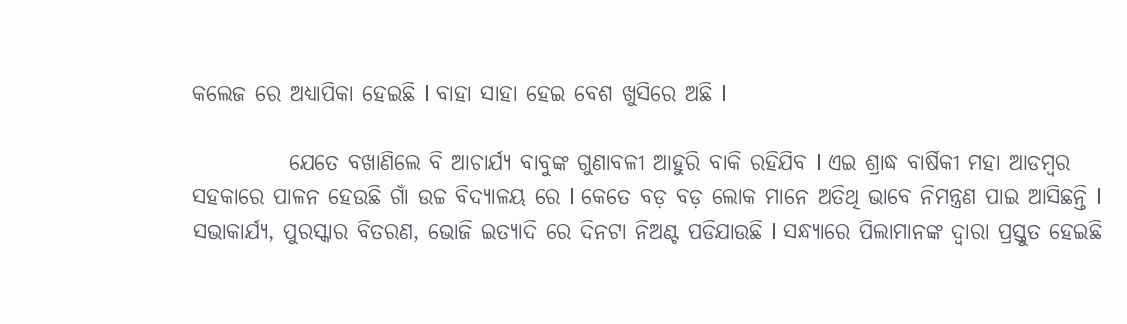କଲେଜ ରେ ଅଧ୍ୟାପିକା ହେଇଛି l ବାହା ସାହା ହେଇ ବେଶ ଖୁସିରେ ଅଛି l

           ଯେତେ ବଖାଣିଲେ ବି ଆଚାର୍ଯ୍ୟ ବାବୁଙ୍କ ଗୁଣାବଳୀ ଆହୁରି ବାକି ରହିଯିବ l ଏଇ ଶ୍ରାଦ୍ଧ ବାର୍ଷିକୀ ମହା ଆଡମ୍ବର ସହକାରେ ପାଳନ ହେଉଛି ଗାଁ ଉଚ୍ଚ ବିଦ୍ୟାଳୟ ରେ l କେତେ ବଡ଼ ବଡ଼ ଲୋକ ମାନେ ଅତିଥି ଭାବେ ନିମନ୍ତ୍ରଣ ପାଇ ଆସିଛନ୍ତି l ସଭାକାର୍ଯ୍ୟ, ପୁରସ୍କାର ବିତରଣ, ଭୋଜି ଇତ୍ୟାଦି ରେ ଦିନଟା ନିଅଣ୍ଟ ପଡିଯାଉଛି l ସନ୍ଧ୍ୟାରେ ପିଲାମାନଙ୍କ ଦ୍ୱାରା ପ୍ରସ୍ତୁତ ହେଇଛି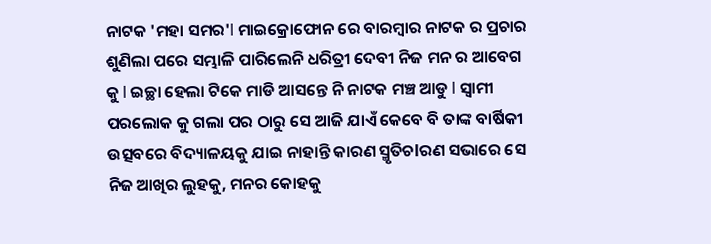ନାଟକ 'ମହା ସମର'l ମାଇକ୍ରୋଫୋନ ରେ ବାରମ୍ବାର ନାଟକ ର ପ୍ରଚାର ଶୁଣିଲା ପରେ ସମ୍ଭାଳି ପାରିଲେନି ଧରିତ୍ରୀ ଦେବୀ ନିଜ ମନ ର ଆବେଗ କୁ l ଇଚ୍ଛା ହେଲା ଟିକେ ମାଡି ଆସନ୍ତେ ନି ନାଟକ ମଞ୍ଚ ଆଡୁ l ସ୍ଵାମୀ ପରଲୋକ କୁ ଗଲା ପର ଠାରୁ ସେ ଆଜି ଯାଏଁ କେବେ ବି ତାଙ୍କ ବାର୍ଷିକୀ ଉତ୍ସବରେ ବିଦ୍ୟାଳୟକୁ ଯାଇ ନାହାନ୍ତି କାରଣ ସ୍ମୃତିଚlରଣ ସଭାରେ ସେ ନିଜ ଆଖିର ଲୁହକୁ, ମନର କୋହକୁ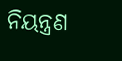ନିୟନ୍ତ୍ରଣ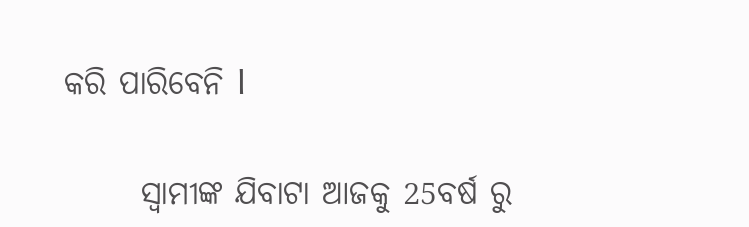କରି ପାରିବେନି l

      ସ୍ୱାମୀଙ୍କ ଯିବାଟା ଆଜକୁ 25ବର୍ଷ ରୁ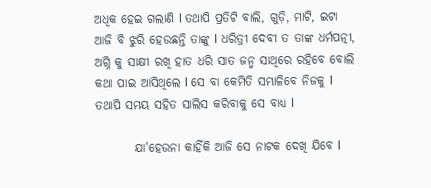ଅଧିକ ହେଇ ଗଲାଣି l ତଥାପି ପ୍ରତିଟି ବାଲି, ଗୁଡ଼ି, ମାଟି, ଇଟା ଆଜି ବି ଝୁରି ହେଉଛନ୍ତି ତାଙ୍କୁ l ଧରିତ୍ରୀ ଦେବୀ ତ ତାଙ୍କ ଧର୍ମପତ୍ନୀ, ଅଗ୍ନି କୁ ସାକ୍ଷୀ ରଖି ହାତ ଧରି ସାତ ଜନ୍ମ ସାଥିରେ ରହିବେ ବୋଲି କଥା ପାଇ ଆସିଥିଲେ l ସେ ବା କେମିତି ସମ୍ଭାଳିବେ ନିଜକୁ l ତଥାପି ସମୟ ସହିତ ସାଲିସ କରିବାକୁ ସେ ବାଧ୍ୟ l

        ଯା'ହେଉନା କାହିଁକି ଆଜି ସେ ନାଟକ ଦେଖି ଯିବେ l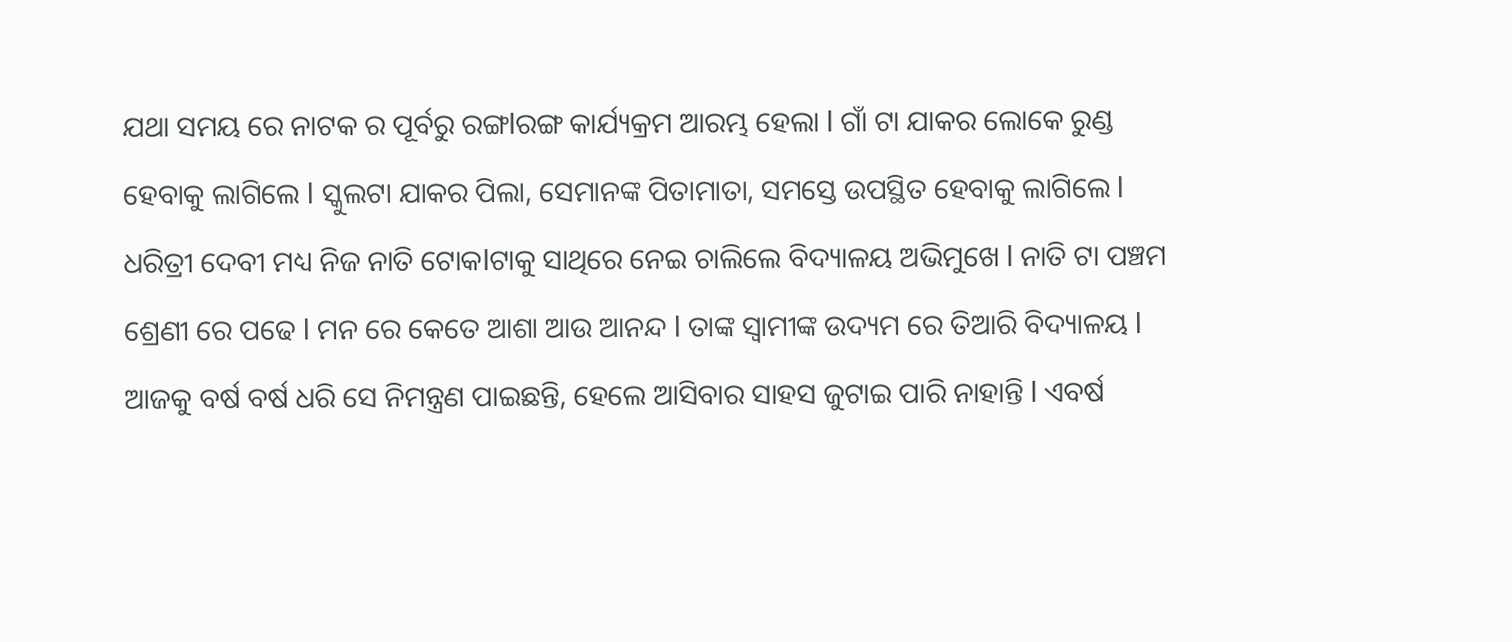ଯଥା ସମୟ ରେ ନାଟକ ର ପୂର୍ବରୁ ରଙ୍ଗlରଙ୍ଗ କାର୍ଯ୍ୟକ୍ରମ ଆରମ୍ଭ ହେଲା l ଗାଁ ଟା ଯାକର ଲୋକେ ରୁଣ୍ଡ ହେବାକୁ ଲାଗିଲେ l ସ୍କୁଲଟା ଯାକର ପିଲା, ସେମାନଙ୍କ ପିତାମାତା, ସମସ୍ତେ ଉପସ୍ଥିତ ହେବାକୁ ଲାଗିଲେ l ଧରିତ୍ରୀ ଦେବୀ ମଧ୍ୟ ନିଜ ନାତି ଟୋକlଟାକୁ ସାଥିରେ ନେଇ ଚାଲିଲେ ବିଦ୍ୟାଳୟ ଅଭିମୁଖେ l ନାତି ଟା ପଞ୍ଚମ ଶ୍ରେଣୀ ରେ ପଢେ l ମନ ରେ କେତେ ଆଶା ଆଉ ଆନନ୍ଦ l ତାଙ୍କ ସ୍ୱାମୀଙ୍କ ଉଦ୍ୟମ ରେ ତିଆରି ବିଦ୍ୟାଳୟ l ଆଜକୁ ବର୍ଷ ବର୍ଷ ଧରି ସେ ନିମନ୍ତ୍ରଣ ପାଇଛନ୍ତି, ହେଲେ ଆସିବାର ସାହସ ଜୁଟାଇ ପାରି ନାହାନ୍ତି l ଏବର୍ଷ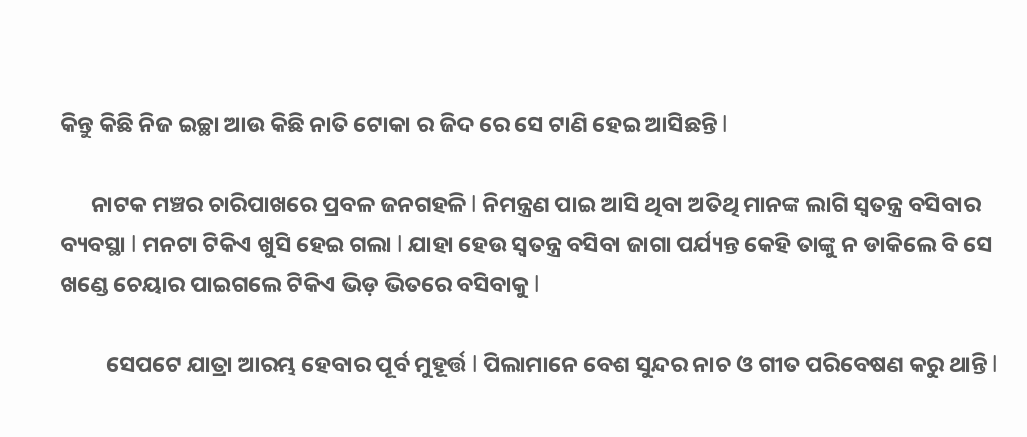କିନ୍ତୁ କିଛି ନିଜ ଇଚ୍ଛା ଆଉ କିଛି ନାତି ଟୋକା ର ଜିଦ ରେ ସେ ଟାଣି ହେଇ ଆସିଛନ୍ତି l

      ନାଟକ ମଞ୍ଚର ଚାରିପାଖରେ ପ୍ରବଳ ଜନଗହଳି l ନିମନ୍ତ୍ରଣ ପାଇ ଆସି ଥିବା ଅତିଥି ମାନଙ୍କ ଲାଗି ସ୍ୱତନ୍ତ୍ର ବସିବାର ବ୍ୟବସ୍ଥା l ମନଟା ଟିକିଏ ଖୁସି ହେଇ ଗଲା l ଯାହା ହେଉ ସ୍ୱତନ୍ତ୍ର ବସିବା ଜାଗା ପର୍ଯ୍ୟନ୍ତ କେହି ତାଙ୍କୁ ନ ଡାକିଲେ ବି ସେ ଖଣ୍ଡେ ଚେୟାର ପାଇଗଲେ ଟିକିଏ ଭିଡ଼ ଭିତରେ ବସିବାକୁ l

         ସେପଟେ ଯାତ୍ରା ଆରମ୍ଭ ହେବାର ପୂର୍ବ ମୁହୂର୍ତ୍ତ l ପିଲାମାନେ ବେଶ ସୁନ୍ଦର ନାଚ ଓ ଗୀତ ପରିବେଷଣ କରୁ ଥାନ୍ତି l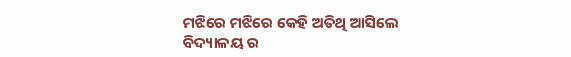ମଝିରେ ମଝିରେ କେହି ଅତିଥି ଆସିଲେ ବିଦ୍ୟାଳୟ ର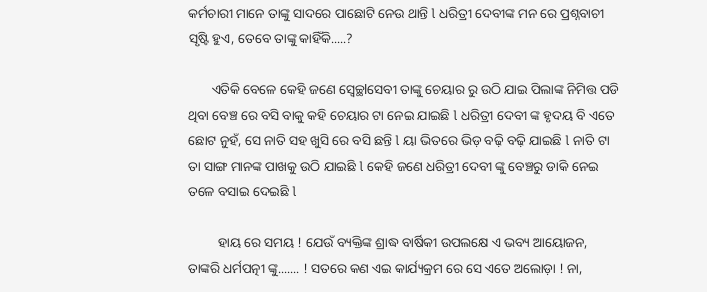କର୍ମଚାରୀ ମାନେ ତାଙ୍କୁ ସାଦରେ ପାଛୋଟି ନେଉ ଥାନ୍ତି l ଧରିତ୍ରୀ ଦେବୀଙ୍କ ମନ ରେ ପ୍ରଶ୍ନବାଚୀ ସୃଷ୍ଟି ହୁଏ, ତେବେ ତାଙ୍କୁ କାହିଁକି.....?

       ଏତିକି ବେଳେ କେହି ଜଣେ ସ୍ବେଚ୍ଛlସେବୀ ତାଙ୍କୁ ଚେୟାର ରୁ ଉଠି ଯାଇ ପିଲାଙ୍କ ନିମିତ୍ତ ପଡି ଥିବା ବେଞ୍ଚ ରେ ବସି ବାକୁ କହି ଚେୟାର ଟା ନେଇ ଯାଇଛି l ଧରିତ୍ରୀ ଦେବୀ ଙ୍କ ହୃଦୟ ବି ଏତେ ଛୋଟ ନୁହଁ, ସେ ନାତି ସହ ଖୁସି ରେ ବସି ଛନ୍ତି l ୟା ଭିତରେ ଭିଡ଼ ବଢ଼ି ବଢ଼ି ଯାଇଛି l ନାତି ଟା ତା ସାଙ୍ଗ ମାନଙ୍କ ପାଖକୁ ଉଠି ଯାଇଛି l କେହି ଜଣେ ଧରିତ୍ରୀ ଦେବୀ ଙ୍କୁ ବେଞ୍ଚରୁ ଡାକି ନେଇ ତଳେ ବସାଇ ଦେଇଛି l

         ହାୟ ରେ ସମୟ ! ଯେଉଁ ବ୍ୟକ୍ତିଙ୍କ ଶ୍ରାଦ୍ଧ ବାର୍ଷିକୀ ଉପଲକ୍ଷେ ଏ ଭବ୍ୟ ଆୟୋଜନ, ତାଙ୍କରି ଧର୍ମପତ୍ନୀ ଙ୍କୁ....... ! ସତରେ କଣ ଏଇ କାର୍ଯ୍ୟକ୍ରମ ରେ ସେ ଏତେ ଅଲୋଡ଼ା ! ନା,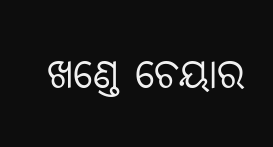ଖଣ୍ଡେ ଚେୟାର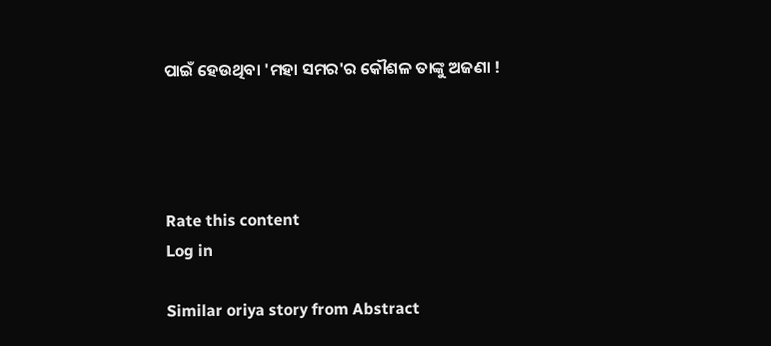ପାଇଁ ହେଉଥିବା 'ମହା ସମର'ର କୌଶଳ ତାଙ୍କୁ ଅଜଣା !




Rate this content
Log in

Similar oriya story from Abstract